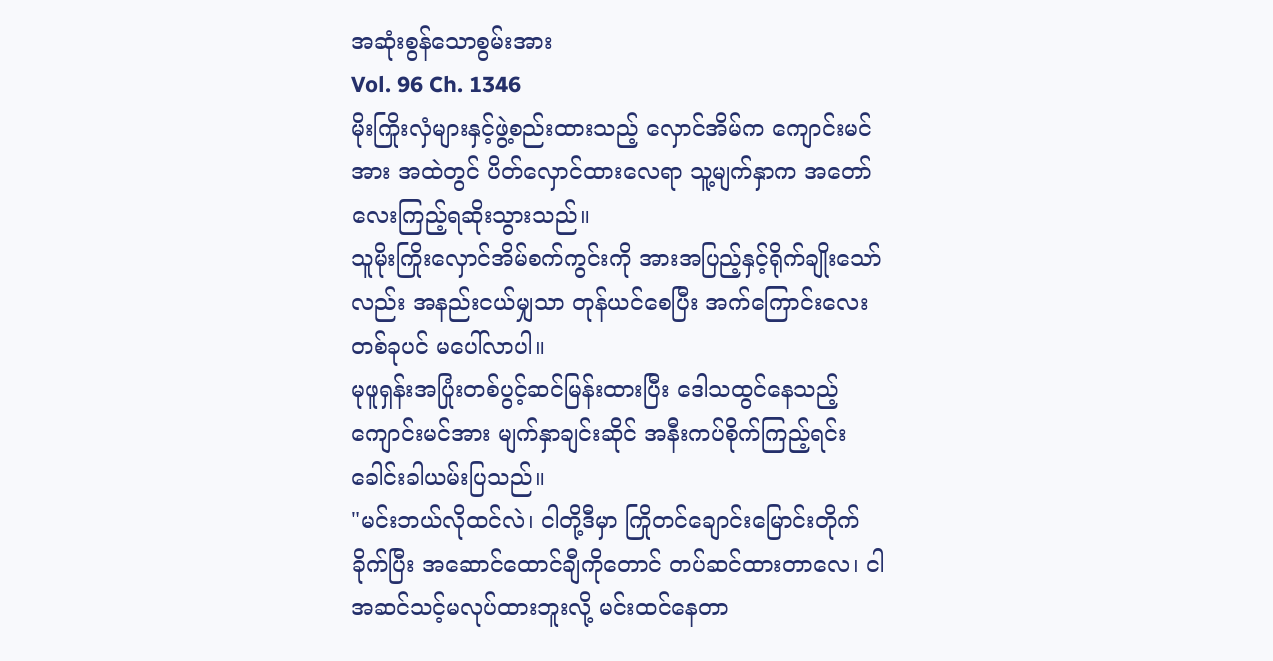အဆုံးစွန်သောစွမ်းအား
Vol. 96 Ch. 1346
မိုးကြိုးလှံများနှင့်ဖွဲ့စည်းထားသည့် လှောင်အိမ်က ကျောင်းမင်အား အထဲတွင် ပိတ်လှောင်ထားလေရာ သူ့မျက်နှာက အတော်လေးကြည့်ရဆိုးသွားသည်။
သူမိုးကြိုးလှောင်အိမ်စက်ကွင်းကို အားအပြည့်နှင့်ရိုက်ချိုးသော်လည်း အနည်းငယ်မျှသာ တုန်ယင်စေပြီး အက်ကြောင်းလေးတစ်ခုပင် မပေါ်လာပါ။
မုဖူရှန်းအပြုံးတစ်ပွင့်ဆင်မြန်းထားပြီး ဒေါသထွင်နေသည့် ကျောင်းမင်အား မျက်နှာချင်းဆိုင် အနီးကပ်စိုက်ကြည့်ရင်း ခေါင်းခါယမ်းပြသည်။
"မင်းဘယ်လိုထင်လဲ၊ ငါတို့ဒီမှာ ကြိုတင်ချောင်းမြောင်းတိုက်ခိုက်ပြီး အဆောင်ထောင်ချီကိုတောင် တပ်ဆင်ထားတာလေ၊ ငါအဆင်သင့်မလုပ်ထားဘူးလို့ မင်းထင်နေတာ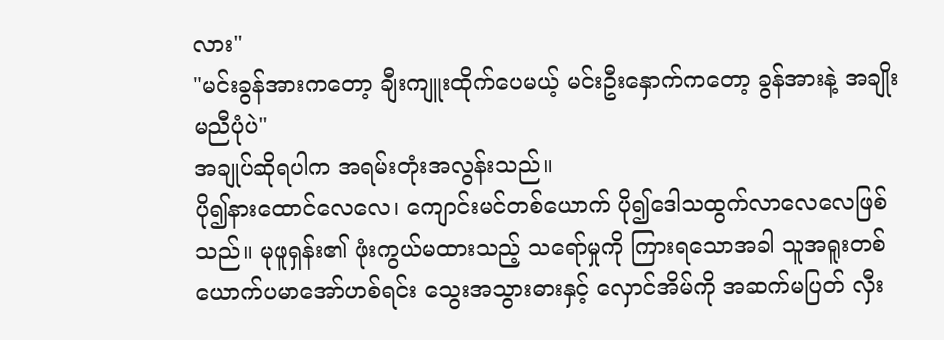လား"
"မင်းခွန်အားကတော့ ချီးကျူးထိုက်ပေမယ့် မင်းဦးနှောက်ကတော့ ခွန်အားနဲ့ အချိုးမညီပုံပဲ"
အချုပ်ဆိုရပါက အရမ်းတုံးအလွန်းသည်။
ပို၍နားထောင်လေလေ၊ ကျောင်းမင်တစ်ယောက် ပို၍ဒေါသထွက်လာလေလေဖြစ်သည်။ မုဖူရှန်း၏ ဖုံးကွယ်မထားသည့် သရော်မှုကို ကြားရသောအခါ သူအရူးတစ်ယောက်ပမာအော်ဟစ်ရင်း သွေးအသွားဓားနှင့် လှောင်အိမ်ကို အဆက်မပြတ် လှီး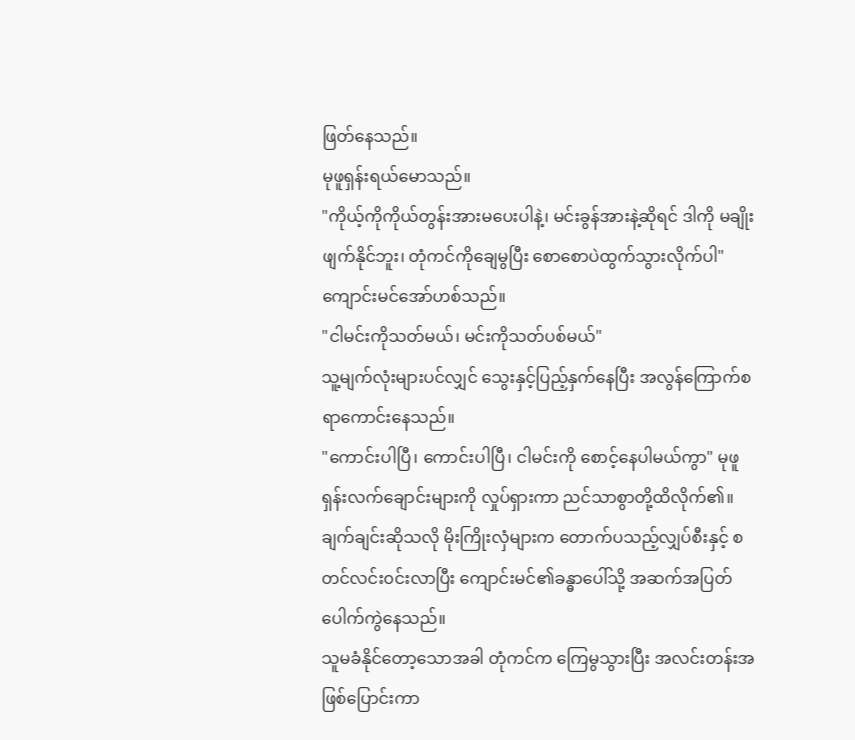ဖြတ်နေသည်။
မုဖူရှန်းရယ်မောသည်။
"ကိုယ့်ကိုကိုယ်တွန်းအားမပေးပါနဲ့၊ မင်းခွန်အားနဲ့ဆိုရင် ဒါကို မချိုးဖျက်နိုင်ဘူး၊ တုံကင်ကိုချေမွပြီး စောစောပဲထွက်သွားလိုက်ပါ"
ကျောင်းမင်အော်ဟစ်သည်။
"ငါမင်းကိုသတ်မယ်၊ မင်းကိုသတ်ပစ်မယ်"
သူ့မျက်လုံးများပင်လျှင် သွေးနှင့်ပြည့်နှက်နေပြီး အလွန်ကြောက်စရာကောင်းနေသည်။
"ကောင်းပါပြီ၊ ကောင်းပါပြီ၊ ငါမင်းကို စောင့်နေပါမယ်ကွာ" မုဖူရှန်းလက်ချောင်းများကို လှုပ်ရှားကာ ညင်သာစွာတို့ထိလိုက်၏။
ချက်ချင်းဆိုသလို မိုးကြိုးလှံများက တောက်ပသည့်လျှပ်စီးနှင့် စတင်လင်း၀င်းလာပြီး ကျောင်းမင်၏ခန္ဓာပေါ်သို့ အဆက်အပြတ်ပေါက်ကွဲနေသည်။
သူမခံနိုင်တော့သောအခါ တုံကင်က ကြေမွသွားပြီး အလင်းတန်းအဖြစ်ပြောင်းကာ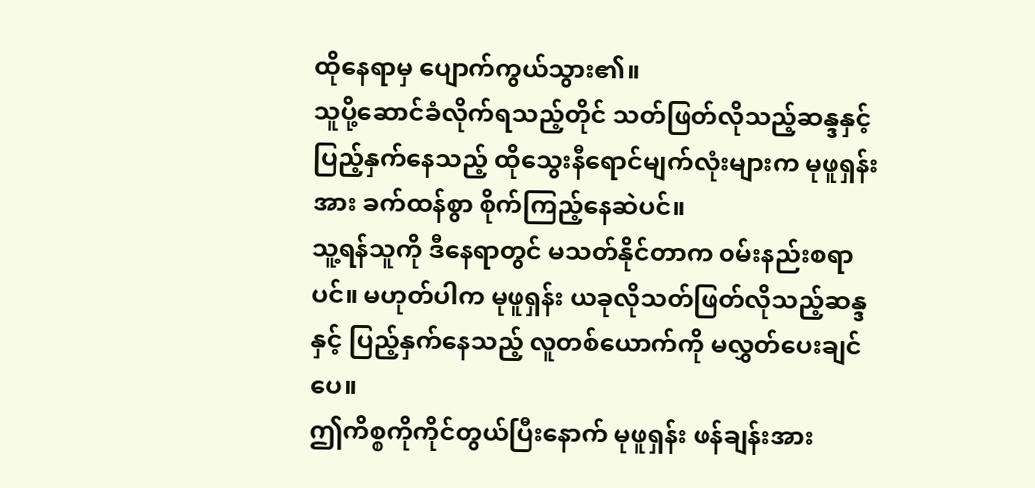ထိုနေရာမှ ပျောက်ကွယ်သွား၏။
သူပို့ဆောင်ခံလိုက်ရသည့်တိုင် သတ်ဖြတ်လိုသည့်ဆန္ဒနှင့်ပြည့်နှက်နေသည့် ထိုသွေးနီရောင်မျက်လုံးများက မုဖူရှန်းအား ခက်ထန်စွာ စိုက်ကြည့်နေဆဲပင်။
သူ့ရန်သူကို ဒီနေရာတွင် မသတ်နိုင်တာက ၀မ်းနည်းစရာပင်။ မဟုတ်ပါက မုဖူရှန်း ယခုလိုသတ်ဖြတ်လိုသည့်ဆန္ဒနှင့် ပြည့်နှက်နေသည့် လူတစ်ယောက်ကို မလွှတ်ပေးချင်ပေ။
ဤကိစ္စကိုကိုင်တွယ်ပြီးနောက် မုဖူရှန်း ဖန်ချန်းအား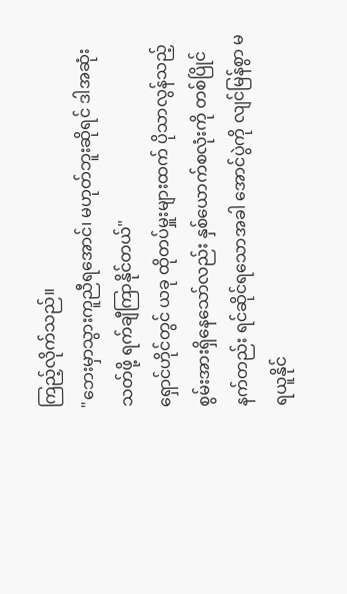ကြည့်လိုက်သည်။
"ဘေးမှာသွားကူညီရအောင်၊ မဟုတ်ဘူးဆိုရင် ဒါအဆုံးသတ်ဖို့ ရက်ချီကြာနိုင်တယ်"
ရှောင်ဟိုင်တွင် ယခု ထိုတပ်မှူးများထက် ပိုသာလွန်သည့်စွမ်းအားရှိနေသော်လည်း နှစ်ယောက်စလုံးကို တစ်ပြိုင်နက်တည်း ရင်ဆိုင်ရသောအခါ အောင်ပွဲကို လျင်မြန်စွာ မရယူနိုင်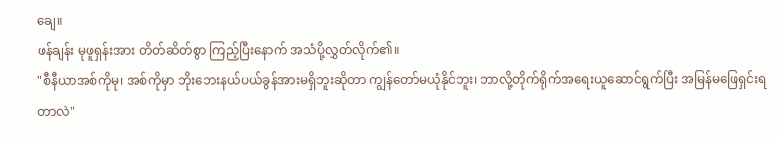ချေ။
ဖန်ချန်း မုဖူရှန်းအား တိတ်ဆိတ်စွာ ကြည့်ပြီးနောက် အသံပို့လွှတ်လိုက်၏။
"စီနီယာအစ်ကိုမု၊ အစ်ကိုမှာ ဘိုးဘေးနယ်ပယ်ခွန်အားမရှိဘူးဆိုတာ ကျွန်တော်မယုံနိုင်ဘူး၊ ဘာလို့တိုက်ရိုက်အရေးယူဆောင်ရွက်ပြီး အမြန်မဖြေရှင်းရတာလဲ"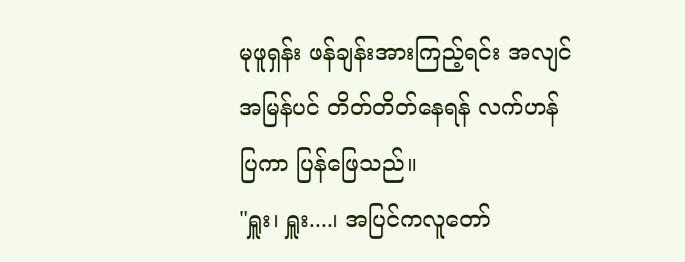မုဖူရှန်း ဖန်ချန်းအားကြည့်ရင်း အလျင်အမြန်ပင် တိတ်တိတ်နေရန် လက်ဟန်ပြကာ ပြန်ဖြေသည်။
"ရှူး၊ ရှူး....၊ အပြင်ကလူတော်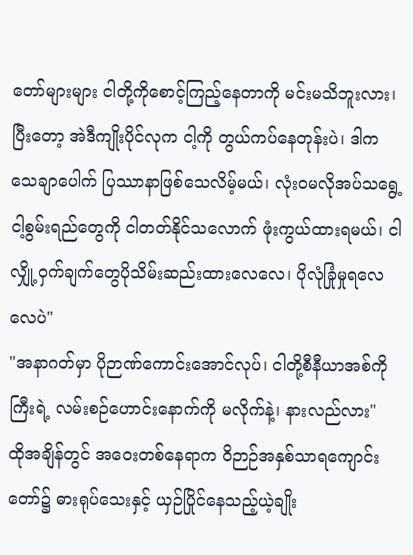တော်များများ ငါတို့ကိုစောင့်ကြည့်နေတာကို မင်းမသိဘူးလား၊ ပြီးတော့ အဲဒီကျိုးပိုင်လုက ငါ့ကို တွယ်ကပ်နေတုန်းပဲ၊ ဒါက သေချာပေါက် ပြဿာနာဖြစ်သေလိမ့်မယ်၊ လုံး၀မလိုအပ်သရွေ့ ငါ့စွမ်းရည်တွေကို ငါတတ်နိုင်သလောက် ဖုံးကွယ်ထားရမယ်၊ ငါလျှို့ဝှက်ချက်တွေပိုသိမ်းဆည်းထားလေလေ၊ ပိုလုံခြုံမှုရလေလေပဲ"
"အနာဂတ်မှာ ပိုဉာဏ်ကောင်းအောင်လုပ်၊ ငါတို့စီနီယာအစ်ကိုကြီးရဲ့ လမ်းစဉ်ဟောင်းနောက်ကို မလိုက်နဲ့၊ နားလည်လား"
ထိုအချိန်တွင် အဝေးတစ်နေရာက ဝိဉာဉ်အနှစ်သာရကျောင်းတော်၌ ဓားရုပ်သေးနှင့် ယှဉ်ပြိုင်နေသည့်ယဲ့ချိုး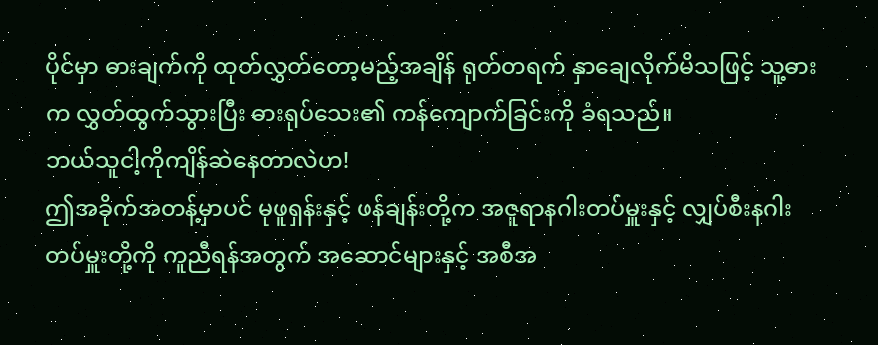ပိုင်မှာ ဓားချက်ကို ထုတ်လွှတ်တော့မည့်အချိန် ရုတ်တရက် နှာချေလိုက်မိသဖြင့် သူ့ဓားက လွှတ်ထွက်သွားပြီး ဓားရုပ်သေး၏ ကန်ကျောက်ခြင်းကို ခံရသည်။
ဘယ်သူငါ့ကိုကျိန်ဆဲနေတာလဲဟ!
ဤအခိုက်အတန့်မှာပင် မုဖူရှန်းနှင့် ဖန်ချန်းတို့က အဇူရာနဂါးတပ်မှူးနှင့် လျှပ်စီးနဂါးတပ်မှူးတို့ကို ကူညီရန်အတွက် အဆောင်များနှင့် အစီအ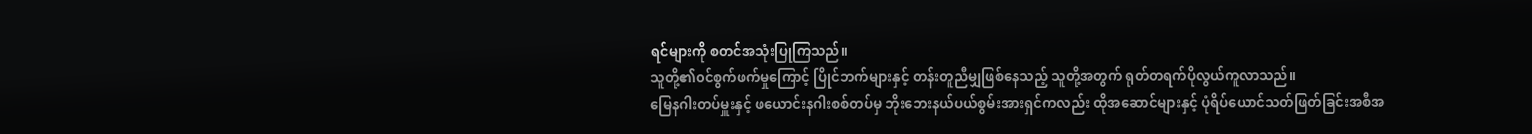ရင်များကို စတင်အသုံးပြုကြသည်။
သူတို့၏၀င်စွက်ဖက်မှုကြောင့် ပြိုင်ဘက်များနှင့် တန်းတူညီမျှဖြစ်နေသည့် သူတို့အတွက် ရုတ်တရက်ပိုလွယ်ကူလာသည်။
မြေနဂါးတပ်မှူးနှင့် ဖယောင်းနဂါးစစ်တပ်မှ ဘိုးဘေးနယ်ပယ်စွမ်းအားရှင်ကလည်း ထိုအဆောင်များနှင့် ပုံရိပ်ယောင်သတ်ဖြတ်ခြင်းအစီအ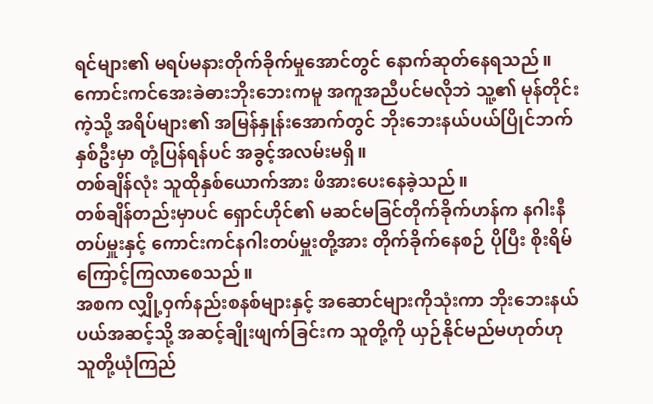ရင်များ၏ မရပ်မနားတိုက်ခိုက်မှုအောင်တွင် နောက်ဆုတ်နေရသည်။
ကောင်းကင်အေးခဲဓားဘိုးဘေးကမူ အကူအညီပင်မလိုဘဲ သူ့၏ မုန်တိုင်းကဲ့သို့ အရိပ်များ၏ အမြန်နှုန်းအောက်တွင် ဘိုးဘေးနယ်ပယ်ပြိုင်ဘက်နှစ်ဦးမှာ တုံ့ပြန်ရန်ပင် အခွင့်အလမ်းမရှိ။
တစ်ချိန်လုံး သူထိုနှစ်ယောက်အား ဖိအားပေးနေခဲ့သည်။
တစ်ချိန်တည်းမှာပင် ရှောင်ဟိုင်၏ မဆင်မခြင်တိုက်ခိုက်ဟန်က နဂါးနီတပ်မှူးနှင့် ကောင်းကင်နဂါးတပ်မှူးတို့အား တိုက်ခိုက်နေစဉ် ပိုပြီး စိုးရိမ်ကြောင့်ကြလာစေသည်။
အစက လျှို့ဝှက်နည်းစနစ်များနှင့် အဆောင်များကိုသုံးကာ ဘိုးဘေးနယ်ပယ်အဆင့်သို့ အဆင့်ချိုးဖျက်ခြင်းက သူတို့ကို ယှဉ်နိုင်မည်မဟုတ်ဟု သူတို့ယုံကြည်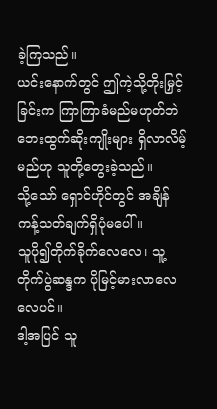ခဲ့ကြသည်။
ယင်းနောက်တွင် ဤကဲ့သို့တိုးမြှင့်ခြင်းက ကြာကြာခံမည်မဟုတ်ဘဲ ဘေးထွက်ဆိုးကျိုးများ ရှိလာလိမ့်မည်ဟု သူတို့တွေးခဲ့သည်။
သို့သော် ရှောင်ဟိုင်တွင် အချိန်ကန့်သတ်ချက်ရှိပုံမပေါ်။
သူပို၍တိုက်ခိုက်လေလေ၊ သူ့တိုက်ပွဲဆန္ဒက ပိုမြင့်မားလာလေလေပင်။
ဒါ့အပြင် သူ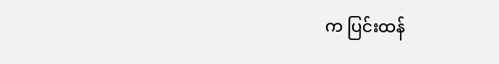က ပြင်းထန်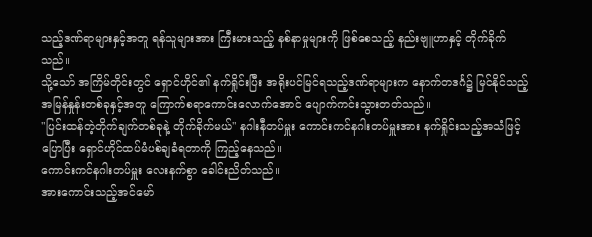သည့်ဒဏ်ရာများနှင့်အတူ ရန်သူများအား ကြီးမားသည့် နစ်နာမှုများကို ဖြစ်စေသည့် နည်းဗျူဟာနှင့် တိုက်ခိုက်သည်။
သို့သော် အကြိမ်တိုင်းတွင် ရှောင်ဟိုင်၏ နက်ရှိုင်းပြီး အရိုးပင်မြင်ရသည့်ဒဏ်ရာများက နောက်တဒင်္ဂ၌ မြင်နိုင်သည့်အမြန်နှုန်းတစ်ခုနှင့်အတူ ကြောက်စရာကောင်းလောက်အောင် ပျောက်ကင်းသွားတတ်သည်။
"ပြင်းထန်တဲ့တိုက်ချက်တစ်ခုနဲ့ တိုက်ခိုက်မယ်" နဂါးနီတပ်မှူး ကောင်းကင်နဂါးတပ်မှူးအား နက်ရှိုင်းသည့်အသံဖြင့်ပြောပြီး ရှောင်ဟိုင်ထပ်မံပစ်ချခံရတာကို ကြည့်နေသည်။
ကောင်းကင်နဂါးတပ်မှူး လေးနက်စွာ ခေါင်းညိတ်သည်။
အားကောင်းသည့်အင်မော်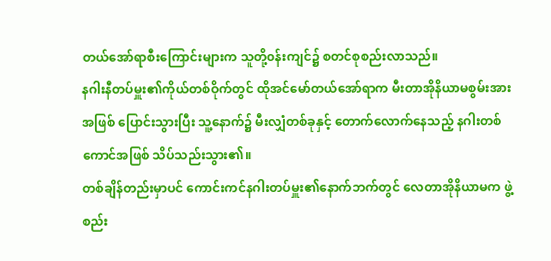တယ်အော်ရာစီးကြောင်းများက သူတို့၀န်းကျင်၌ စတင်စုစည်းလာသည်။
နဂါးနီတပ်မှူး၏ကိုယ်တစ်ဝိုက်တွင် ထိုအင်မော်တယ်အော်ရာက မီးတာအိုနိယာမစွမ်းအားအဖြစ် ပြောင်းသွားပြီး သူ့နောက်၌ မီးလျှံတစ်ခုနှင့် တောက်လောက်နေသည့် နဂါးတစ်ကောင်အဖြစ် သိပ်သည်းသွား၏။
တစ်ချိန်တည်းမှာပင် ကောင်းကင်နဂါးတပ်မှူး၏နောက်ဘက်တွင် လေတာအိုနိယာမက ဖွဲ့စည်း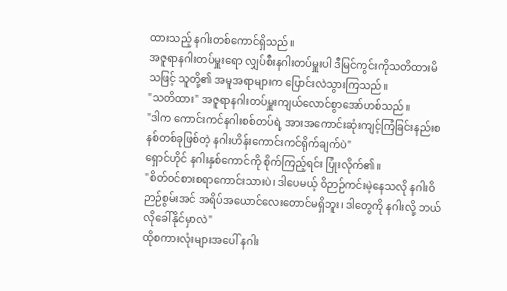ထားသည့် နဂါးတစ်ကောင်ရှိသည်။
အဇူရာနဂါးတပ်မှူးရော လျှပ်စီးနဂါးတပ်မှူးပါ ဒီမြင်ကွင်းကိုသတိထားမိသဖြင့် သူတို့၏ အမူအရာများက ပြောင်းလဲသွားကြသည်။
"သတိထား" အဇူရာနဂါးတပ်မှူးကျယ်လောင်စွာအော်ဟစ်သည်။
"ဒါက ကောင်းကင်နဂါးစစ်တပ်ရဲ့ အားအကောင်းဆုံးကျင့်ကြံခြင်းနည်းစနစ်တစ်ခုဖြစ်တဲ့ နဂါးဟိန်းကောင်းကင်ရိုက်ချက်ပဲ"
ရှောင်ဟိုင် နဂါးနှစ်ကောင်ကို စိုက်ကြည့်ရင်း ပြုံးလိုက်၏။
"စိတ်၀င်စားစရာကောင်းသားပဲ၊ ဒါပေမယ့် ဝိဉာဉ်ကင်းမဲ့နေသလို နဂါးဝိဉာဉ်စွမ်းအင် အရိပ်အယောင်လေးတောင်မရှိဘူး၊ ဒါတွေကို နဂါးလို့ ဘယ်လိုခေါ်နိုင်မှာလဲ"
ထိုစကားလုံးများအပေါ် နဂါး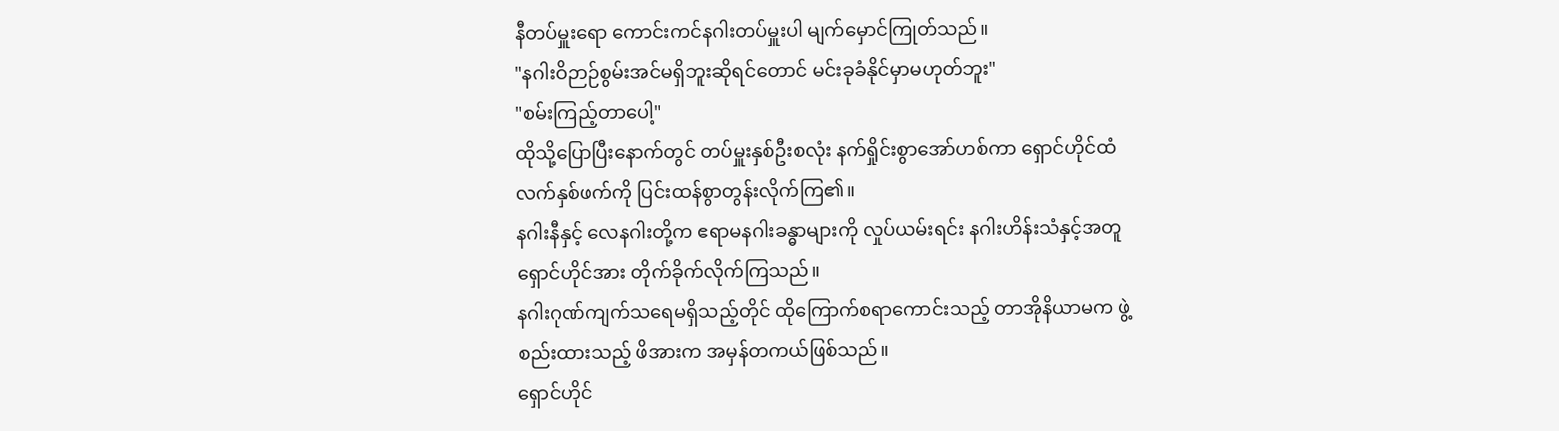နီတပ်မှူးရော ကောင်းကင်နဂါးတပ်မှူးပါ မျက်မှောင်ကြုတ်သည်။
"နဂါးဝိဉာဉ်စွမ်းအင်မရှိဘူးဆိုရင်တောင် မင်းခုခံနိုင်မှာမဟုတ်ဘူး"
"စမ်းကြည့်တာပေါ့"
ထိုသို့ပြောပြီးနောက်တွင် တပ်မှူးနှစ်ဦးစလုံး နက်ရှိုင်းစွာအော်ဟစ်ကာ ရှောင်ဟိုင်ထံ လက်နှစ်ဖက်ကို ပြင်းထန်စွာတွန်းလိုက်ကြ၏။
နဂါးနီနှင့် လေနဂါးတို့က ဧရာမနဂါးခန္ဓာများကို လှုပ်ယမ်းရင်း နဂါးဟိန်းသံနှင့်အတူ ရှောင်ဟိုင်အား တိုက်ခိုက်လိုက်ကြသည်။
နဂါးဂုဏ်ကျက်သရေမရှိသည့်တိုင် ထိုကြောက်စရာကောင်းသည့် တာအိုနိယာမက ဖွဲ့စည်းထားသည့် ဖိအားက အမှန်တကယ်ဖြစ်သည်။
ရှောင်ဟိုင်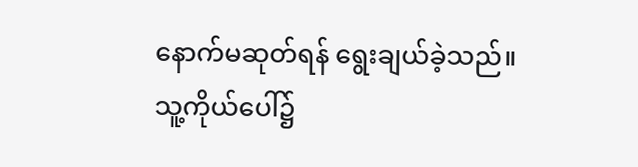နောက်မဆုတ်ရန် ရွေးချယ်ခဲ့သည်။
သူ့ကိုယ်ပေါ်၌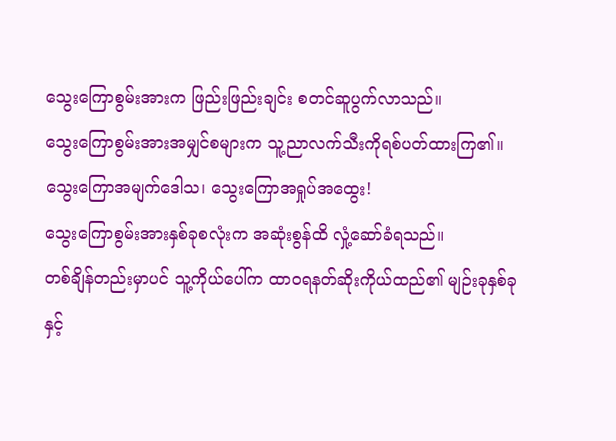သွေးကြောစွမ်းအားက ဖြည်းဖြည်းချင်း စတင်ဆူပွက်လာသည်။
သွေးကြောစွမ်းအားအမျှင်စများက သူ့ညာလက်သီးကိုရစ်ပတ်ထားကြ၏။
သွေးကြောအမျက်ဒေါသ၊ သွေးကြောအရှုပ်အထွေး!
သွေးကြောစွမ်းအားနှစ်ခုစလုံးက အဆုံးစွန်ထိ လှုံ့ဆော်ခံရသည်။
တစ်ချိန်တည်းမှာပင် သူ့ကိုယ်ပေါ်က ထာ၀ရနတ်ဆိုးကိုယ်ထည်၏ မျဉ်းခုနှစ်ခုနှင့်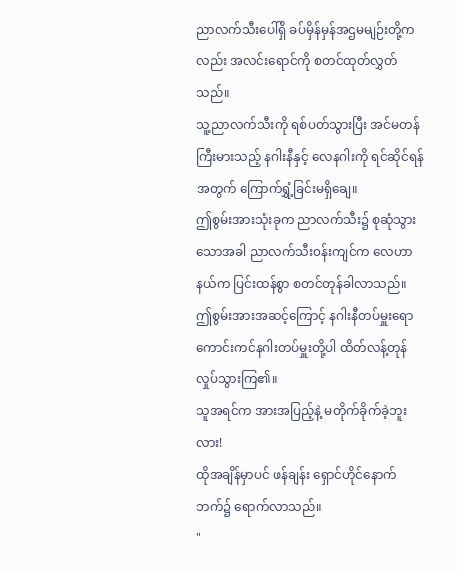ညာလက်သီးပေါ်ရှိ ခပ်မှိန်မှန်အဌမမျဉ်းတို့ကလည်း အလင်းရောင်ကို စတင်ထုတ်လွှတ်သည်။
သူ့ညာလက်သီးကို ရစ်ပတ်သွားပြီး အင်မတန်ကြီးမားသည့် နဂါးနီနှင့် လေနဂါးကို ရင်ဆိုင်ရန်အတွက် ကြောက်ရွှံ့ခြင်းမရှိချေ။
ဤစွမ်းအားသုံးခုက ညာလက်သီး၌ စုဆုံသွားသောအခါ ညာလက်သီး၀န်းကျင်က လေဟာနယ်က ပြင်းထန်စွာ စတင်တုန်ခါလာသည်။
ဤစွမ်းအားအဆင့်ကြောင့် နဂါးနီတပ်မှူးရော ကောင်းကင်နဂါးတပ်မှူးတို့ပါ ထိတ်လန့်တုန်လှုပ်သွားကြ၏။
သူအရင်က အားအပြည့်နဲ့ မတိုက်ခိုက်ခဲ့ဘူးလား!
ထိုအချိန်မှာပင် ဖန်ချန်း ရှောင်ဟိုင်နောက်ဘက်၌ ရောက်လာသည်။
"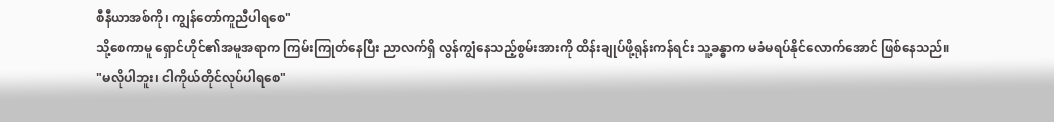စီနီယာအစ်ကို၊ ကျွန်တော်ကူညီပါရစေ"
သို့စေကာမူ ရှောင်ဟိုင်၏အမူအရာက ကြမ်းကြုတ်နေပြီး ညာလက်ရှိ လွန်ကျွံနေသည့်စွမ်းအားကို ထိန်းချုပ်ဖို့ရုန်းကန်ရင်း သူ့ခန္ဓာက မခံမရပ်နိုင်လောက်အောင် ဖြစ်နေသည်။
"မလိုပါဘူး၊ ငါကိုယ်တိုင်လုပ်ပါရစေ"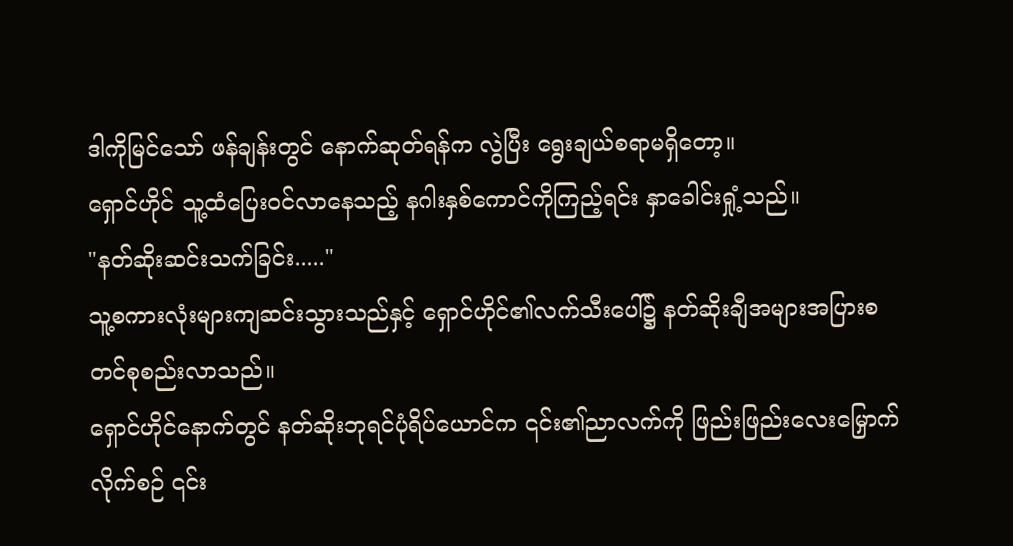ဒါကိုမြင်သော် ဖန်ချန်းတွင် နောက်ဆုတ်ရန်က လွဲပြီး ရွေးချယ်စရာမရှိတော့။
ရှောင်ဟိုင် သူ့ထံပြေး၀င်လာနေသည့် နဂါးနှစ်ကောင်ကိုကြည့်ရင်း နှာခေါင်းရှုံ့သည်။
"နတ်ဆိုးဆင်းသက်ခြင်း....."
သူ့စကားလုံးများကျဆင်းသွားသည်နှင့် ရှောင်ဟိုင်၏လက်သီးပေါ်၌ နတ်ဆိုးချီအများအပြားစတင်စုစည်းလာသည်။
ရှောင်ဟိုင်နောက်တွင် နတ်ဆိုးဘုရင်ပုံရိပ်ယောင်က ၎င်း၏ညာလက်ကို ဖြည်းဖြည်းလေးမြှောက်လိုက်စဉ် ၎င်း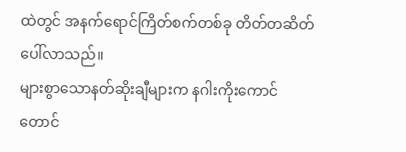ထဲတွင် အနက်ရောင်ကြိတ်စက်တစ်ခု တိတ်တဆိတ် ပေါ်လာသည်။
များစွာသောနတ်ဆိုးချီများက နဂါးကိုးကောင်တောင်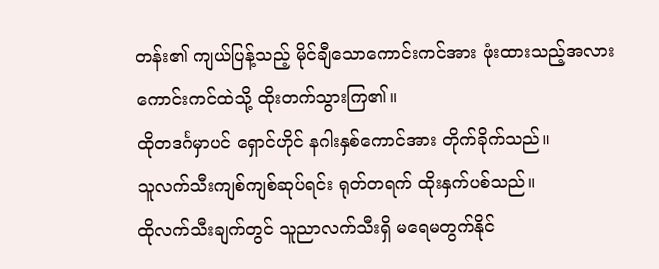တန်း၏ ကျယ်ပြန့်သည့် မိုင်ချီသောကောင်းကင်အား ဖုံးထားသည့်အလား ကောင်းကင်ထဲသို့ ထိုးတက်သွားကြ၏။
ထိုတဒင်္ဂမှာပင် ရှောင်ဟိုင် နဂါးနှစ်ကောင်အား တိုက်ခိုက်သည်။
သူလက်သီးကျစ်ကျစ်ဆုပ်ရင်း ရုတ်တရက် ထိုးနှက်ပစ်သည်။
ထိုလက်သီးချက်တွင် သူညာလက်သီးရှိ မရေမတွက်နိုင်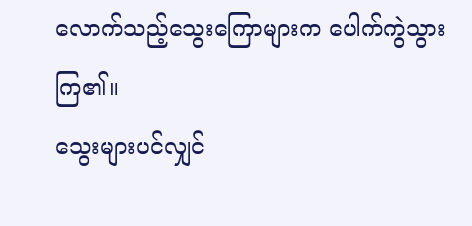လောက်သည့်သွေးကြောများက ပေါက်ကွဲသွားကြ၏။
သွေးများပင်လျှင်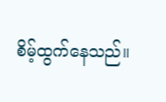စိမ့်ထွက်နေသည်။